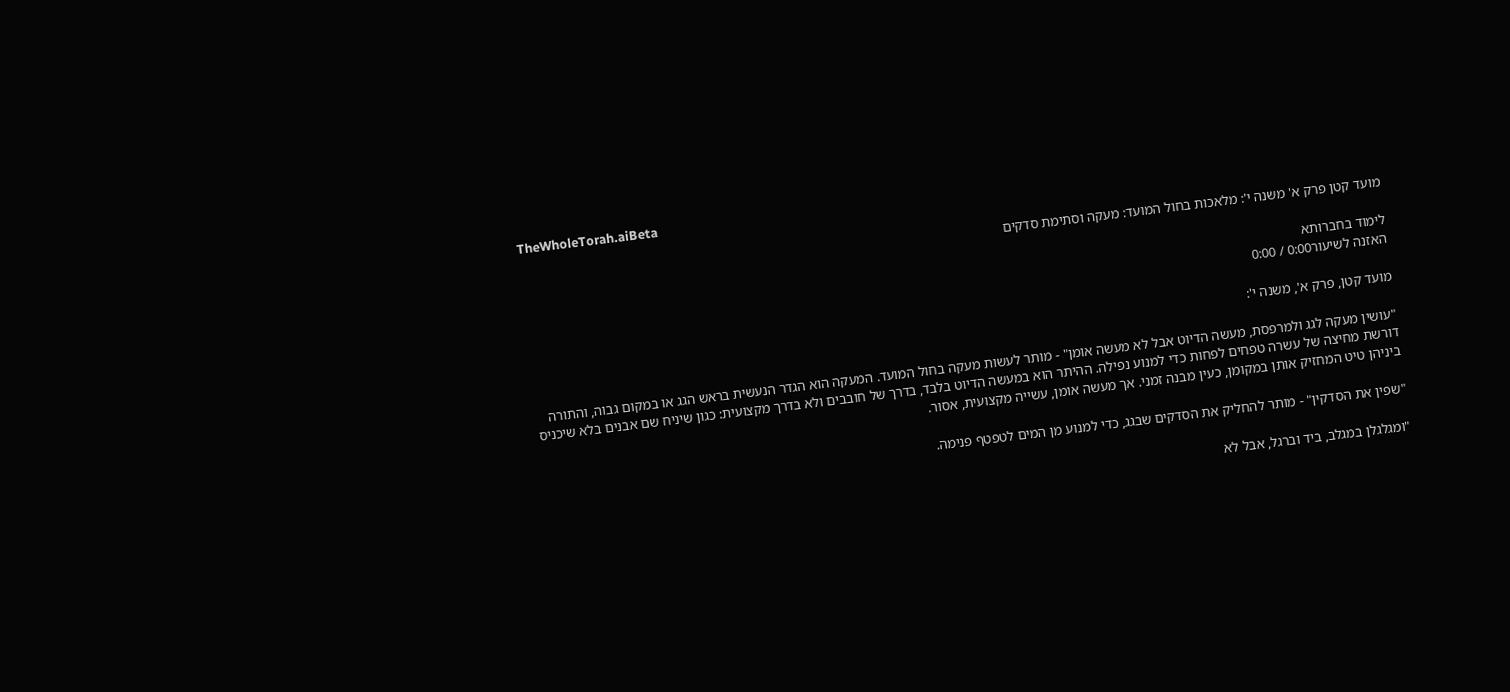TheWholeTorah.aiBeta

מועד קטן פרק א' משנה י': מלאכות בחול המועד: מעקה וסתימת סדקים

לימוד בחברותא
האזנה לשיעור0:00 / 0:00

מועד קטן, פרק א', משנה י':

"עושין מעקה לגג ולמרפסת, מעשה הדיוט אבל לא מעשה אומן" - מותר לעשות מעקה בחול המועד. המעקה הוא הגדר הנעשית בראש הגג או במקום גבוה, והתורה דורשת מחיצה של עשרה טפחים לפחות כדי למנוע נפילה. ההיתר הוא במעשה הדיוט בלבד, בדרך של חובבים ולא בדרך מקצועית: כגון שיניח שם אבנים בלא שיכניס ביניהן טיט המחזיק אותן במקומן, כעין מבנה זמני. אך מעשה אומן, עשייה מקצועית, אסור.

"שפין את הסדקין" - מותר להחליק את הסדקים שבגג, כדי למנוע מן המים לטפטף פנימה.

"ומגלגלן במגלב, ביד וברגל, אבל לא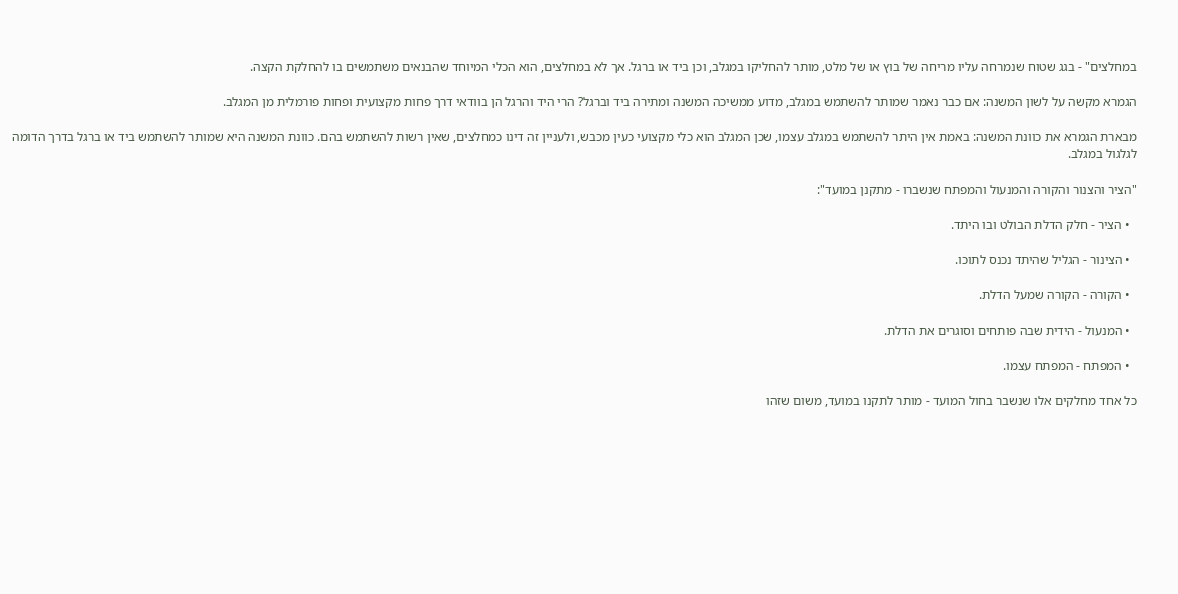במחלצים" - בגג שטוח שנמרחה עליו מריחה של בוץ או של מלט, מותר להחליקו במגלב, וכן ביד או ברגל. אך לא במחלצים, הוא הכלי המיוחד שהבנאים משתמשים בו להחלקת הקצה.

הגמרא מקשה על לשון המשנה: אם כבר נאמר שמותר להשתמש במגלב, מדוע ממשיכה המשנה ומתירה ביד וברגל? הרי היד והרגל הן בוודאי דרך פחות מקצועית ופחות פורמלית מן המגלב.

מבארת הגמרא את כוונת המשנה: באמת אין היתר להשתמש במגלב עצמו, שכן המגלב הוא כלי מקצועי כעין מכבש, ולעניין זה דינו כמחלצים, שאין רשות להשתמש בהם. כוונת המשנה היא שמותר להשתמש ביד או ברגל בדרך הדומה לגלגול במגלב.

"הציר והצנור והקורה והמנעול והמפתח שנשברו - מתקנן במועד":

  • הציר - חלק הדלת הבולט ובו היתד.

  • הצינור - הגליל שהיתד נכנס לתוכו.

  • הקורה - הקורה שמעל הדלת.

  • המנעול - הידית שבה פותחים וסוגרים את הדלת.

  • המפתח - המפתח עצמו.

כל אחד מחלקים אלו שנשבר בחול המועד - מותר לתקנו במועד, משום שזהו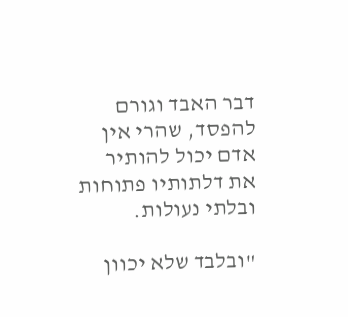דבר האבד וגורם להפסד, שהרי אין אדם יכול להותיר את דלתותיו פתוחות ובלתי נעולות.

"ובלבד שלא יכוון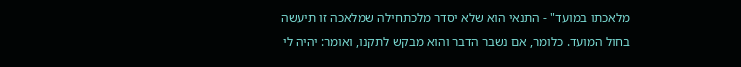מלאכתו במועד" - התנאי הוא שלא יסדר מלכתחילה שמלאכה זו תיעשה בחול המועד. כלומר, אם נשבר הדבר והוא מבקש לתקנו, ואומר: יהיה לי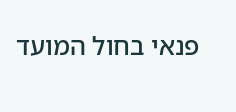פנאי בחול המועד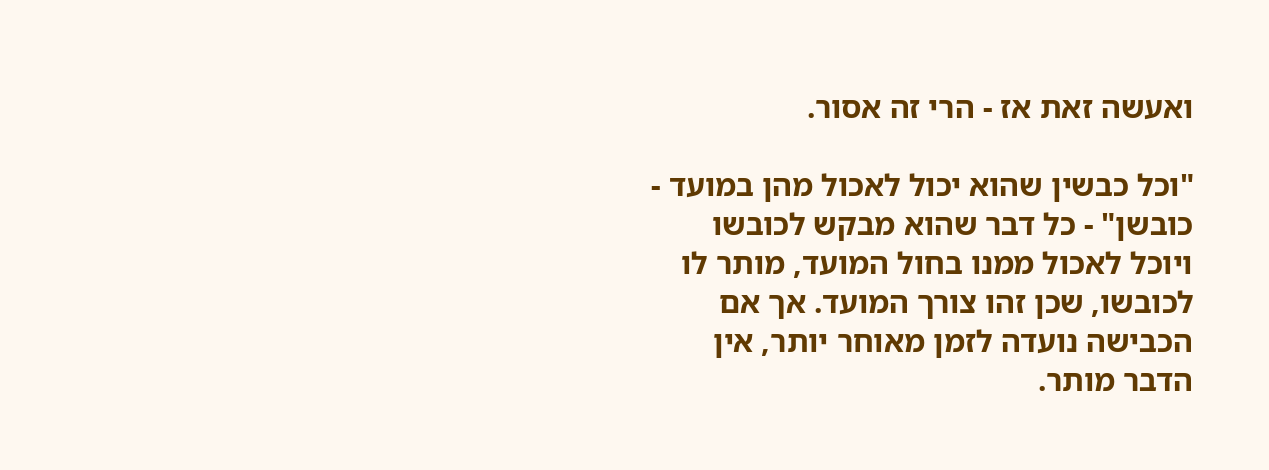ואעשה זאת אז - הרי זה אסור.

"וכל כבשין שהוא יכול לאכול מהן במועד - כובשן" - כל דבר שהוא מבקש לכובשו ויוכל לאכול ממנו בחול המועד, מותר לו לכובשו, שכן זהו צורך המועד. אך אם הכבישה נועדה לזמן מאוחר יותר, אין הדבר מותר.